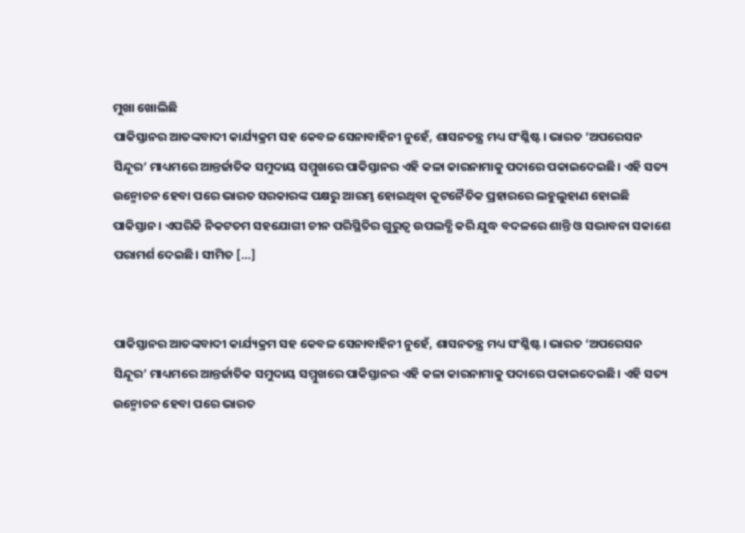ମୁଖା ଖୋଲିଛି
ପାକିସ୍ତାନର ଆତଙ୍କବାଦୀ କାର୍ଯ୍ୟକ୍ରମ ସହ କେବଳ ସେନାବାହିନୀ ନୁହେଁ, ଶାସନତନ୍ତ୍ର ମଧ୍ୟ ସଂଶ୍ଳିଷ୍ଟ। ଭାରତ ‘ଅପରେସନ ସିନ୍ଦୂର’ ମାଧ୍ୟମରେ ଆନ୍ତର୍ଜାତିକ ସମୁଦାୟ ସମ୍ମୁଖରେ ପାକିସ୍ତାନର ଏହି କଳା କାରନାମାକୁ ପଦାରେ ପକାଇଦେଇଛି। ଏହି ସତ୍ୟ ଉନ୍ମୋଚନ ହେବା ପରେ ଭାରତ ସରକାରଙ୍କ ପକ୍ଷରୁ ଆରମ୍ଭ ହୋଇଥିବା କୂଟନୈତିକ ପ୍ରହାରରେ ଲହୁଲୁହାଣ ହୋଇଛି ପାକିସ୍ତାନ। ଏପରିକି ନିକଟତମ ସହଯୋଗୀ ଚୀନ ପରିସ୍ଥିତିର ଗୁରୁତ୍ୱ ଉପଲବ୍ଧି କରି ଯୁଦ୍ଧ ବଦଳରେ ଶାନ୍ତି ଓ ସଦ୍ଭାବନା ସକାଶେ ପରାମର୍ଶ ଦେଇଛି। ସୀମିତ […]


ପାକିସ୍ତାନର ଆତଙ୍କବାଦୀ କାର୍ଯ୍ୟକ୍ରମ ସହ କେବଳ ସେନାବାହିନୀ ନୁହେଁ, ଶାସନତନ୍ତ୍ର ମଧ୍ୟ ସଂଶ୍ଳିଷ୍ଟ। ଭାରତ ‘ଅପରେସନ ସିନ୍ଦୂର’ ମାଧ୍ୟମରେ ଆନ୍ତର୍ଜାତିକ ସମୁଦାୟ ସମ୍ମୁଖରେ ପାକିସ୍ତାନର ଏହି କଳା କାରନାମାକୁ ପଦାରେ ପକାଇଦେଇଛି। ଏହି ସତ୍ୟ ଉନ୍ମୋଚନ ହେବା ପରେ ଭାରତ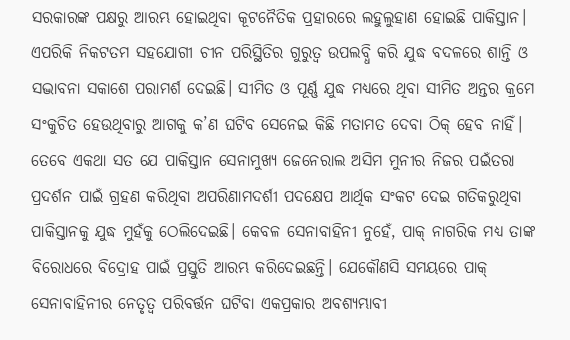ସରକାରଙ୍କ ପକ୍ଷରୁ ଆରମ୍ଭ ହୋଇଥିବା କୂଟନୈତିକ ପ୍ରହାରରେ ଲହୁଲୁହାଣ ହୋଇଛି ପାକିସ୍ତାନ। ଏପରିକି ନିକଟତମ ସହଯୋଗୀ ଚୀନ ପରିସ୍ଥିତିର ଗୁରୁତ୍ୱ ଉପଲବ୍ଧି କରି ଯୁଦ୍ଧ ବଦଳରେ ଶାନ୍ତି ଓ ସଦ୍ଭାବନା ସକାଶେ ପରାମର୍ଶ ଦେଇଛି। ସୀମିତ ଓ ପୂର୍ଣ୍ଣ ଯୁଦ୍ଧ ମଧ୍ୟରେ ଥିବା ସୀମିତ ଅନ୍ତର କ୍ରମେ ସଂକୁଚିତ ହେଉଥିବାରୁ ଆଗକୁ କ’ଣ ଘଟିବ ସେନେଇ କିଛି ମତାମତ ଦେବା ଠିକ୍ ହେବ ନାହିଁ। ତେବେ ଏକଥା ସତ ଯେ ପାକିସ୍ତାନ ସେନାମୁଖ୍ୟ ଜେନେରାଲ ଅସିମ ମୁନୀର ନିଜର ପଇଁତରା ପ୍ରଦର୍ଶନ ପାଇଁ ଗ୍ରହଣ କରିଥିବା ଅପରିଣାମଦର୍ଶୀ ପଦକ୍ଷେପ ଆର୍ଥିକ ସଂକଟ ଦେଇ ଗତିକରୁଥିବା ପାକିସ୍ତାନକୁ ଯୁଦ୍ଧ ମୁହଁକୁ ଠେଲିଦେଇଛି। କେବଳ ସେନାବାହିନୀ ନୁହେଁ, ପାକ୍ ନାଗରିକ ମଧ୍ୟ ତାଙ୍କ ବିରୋଧରେ ବିଦ୍ରୋହ ପାଇଁ ପ୍ରସ୍ତୁତି ଆରମ୍ଭ କରିଦେଇଛନ୍ତି। ଯେକୌଣସି ସମୟରେ ପାକ୍ ସେନାବାହିନୀର ନେତୃତ୍ୱ ପରିବର୍ତ୍ତନ ଘଟିବା ଏକପ୍ରକାର ଅବଶ୍ୟମ୍ଭାବୀ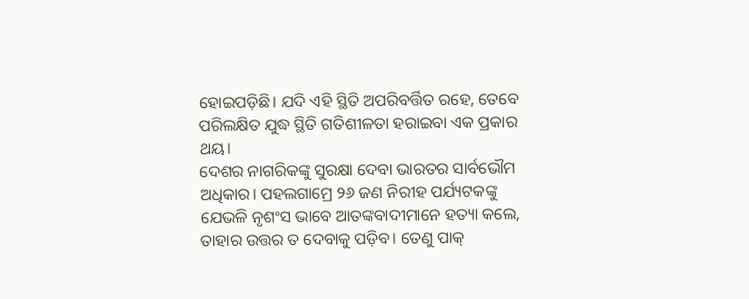ହୋଇପଡ଼ିଛି। ଯଦି ଏହି ସ୍ଥିତି ଅପରିବର୍ତ୍ତିତ ରହେ, ତେବେ ପରିଲକ୍ଷିତ ଯୁଦ୍ଧ ସ୍ଥିତି ଗତିଶୀଳତା ହରାଇବା ଏକ ପ୍ରକାର ଥୟ।
ଦେଶର ନାଗରିକଙ୍କୁ ସୁରକ୍ଷା ଦେବା ଭାରତର ସାର୍ବଭୌମ ଅଧିକାର। ପହଲଗାମ୍ରେ ୨୬ ଜଣ ନିରୀହ ପର୍ଯ୍ୟଟକଙ୍କୁ ଯେଭଳି ନୃଶଂସ ଭାବେ ଆତଙ୍କବାଦୀମାନେ ହତ୍ୟା କଲେ, ତାହାର ଉତ୍ତର ତ ଦେବାକୁ ପଡ଼ିବ। ତେଣୁ ପାକ୍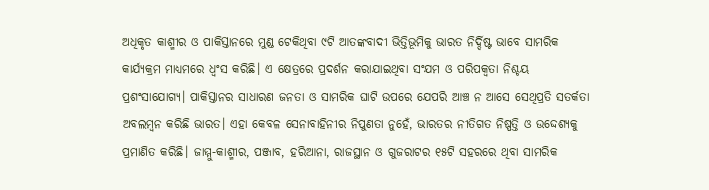ଅଧିକୃତ କାଶ୍ମୀର ଓ ପାକିସ୍ତାନରେ ମୁଣ୍ଡ ଟେକିଥିବା ୯ଟି ଆତଙ୍କବାଦୀ ଭିତ୍ତିଭୂମିକୁ ଭାରତ ନିର୍ଦ୍ଦିଷ୍ଟ ଭାବେ ସାମରିକ କାର୍ଯ୍ୟକ୍ରମ ମାଧ୍ୟମରେ ଧ୍ୱଂସ କରିଛି। ଏ କ୍ଷେତ୍ରରେ ପ୍ରଦର୍ଶନ କରାଯାଇଥିବା ସଂଯମ ଓ ପରିପକ୍ୱତା ନିଶ୍ଚୟ ପ୍ରଶଂସାଯୋଗ୍ୟ। ପାକିସ୍ତାନର ସାଧାରଣ ଜନତା ଓ ସାମରିକ ଘାଟି ଉପରେ ଯେପରି ଆଞ୍ଚ ନ ଆସେ ସେଥିପ୍ରତି ସତର୍କତା ଅବଲମ୍ବନ କରିଛି ଭାରତ। ଏହା କେବଳ ସେନାବାହିନୀର ନିପୁଣତା ନୁହେଁ, ଭାରତର ନୀତିଗତ ନିଷ୍ପତ୍ତି ଓ ଉଦ୍ଦେଶ୍ୟକୁ ପ୍ରମାଣିତ କରିଛି। ଜାମ୍ମୁ-କାଶ୍ମୀର, ପଞ୍ଜାବ, ହରିଆନା, ରାଜସ୍ଥାନ ଓ ଗୁଜରାଟର ୧୫ଟି ସହରରେ ଥିବା ସାମରିକ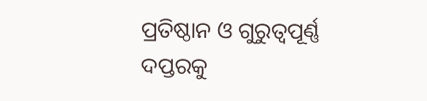ପ୍ରତିଷ୍ଠାନ ଓ ଗୁରୁତ୍ୱପୂର୍ଣ୍ଣ ଦପ୍ତରକୁ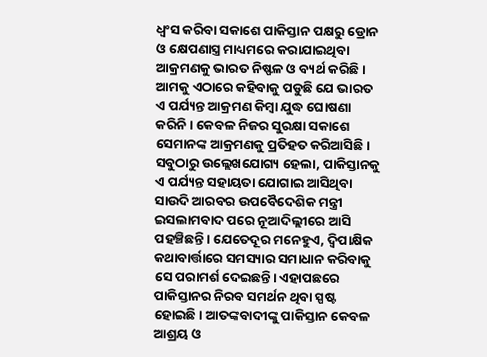ଧ୍ୱଂସ କରିବା ସକାଶେ ପାକିସ୍ତାନ ପକ୍ଷରୁ ଡ୍ରୋନ ଓ କ୍ଷେପଣାସ୍ତ୍ର ମାଧ୍ୟମରେ କରାଯାଇଥିବା ଆକ୍ରମଣକୁ ଭାରତ ନିଷ୍ଫଳ ଓ ବ୍ୟର୍ଥ କରିଛି। ଆମକୁ ଏଠାରେ କହିବାକୁ ପଡୁଛି ଯେ ଭାରତ ଏ ପର୍ଯ୍ୟନ୍ତ ଆକ୍ରମଣ କିମ୍ବା ଯୁଦ୍ଧ ଘୋଷଣା କରିନି। କେବଳ ନିଜର ସୁରକ୍ଷା ସକାଶେ ସେମାନଙ୍କ ଆକ୍ରମଣକୁ ପ୍ରତିହତ କରିଆସିଛି।
ସବୁଠାରୁ ଉଲ୍ଲେଖଯୋଗ୍ୟ ହେଲା, ପାକିସ୍ତାନକୁ ଏ ପର୍ଯ୍ୟନ୍ତ ସହାୟତା ଯୋଗାଇ ଆସିଥିବା ସାଉଦି ଆରବର ଉପବୈଦେଶିକ ମନ୍ତ୍ରୀ ଇସଲାମବାଦ ପରେ ନୂଆଦିଲ୍ଲୀରେ ଆସି ପହଞ୍ଚିଛନ୍ତି। ଯେତେଦୂର ମନେହୁଏ, ଦ୍ୱିପାକ୍ଷିକ କଥାବାର୍ତ୍ତାରେ ସମସ୍ୟାର ସମାଧାନ କରିବାକୁ ସେ ପରାମର୍ଶ ଦେଇଛନ୍ତି। ଏହାପଛରେ ପାକିସ୍ତାନର ନିରବ ସମର୍ଥନ ଥିବା ସ୍ପଷ୍ଟ ହୋଇଛି। ଆତଙ୍କବାଦୀଙ୍କୁ ପାକିସ୍ତାନ କେବଳ ଆଶ୍ରୟ ଓ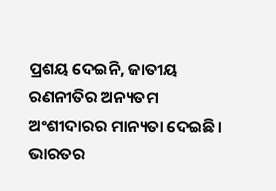ପ୍ରଶୟ ଦେଇନି, ଜାତୀୟ ରଣନୀତିର ଅନ୍ୟତମ ଅଂଶୀଦାରର ମାନ୍ୟତା ଦେଇଛି। ଭାରତର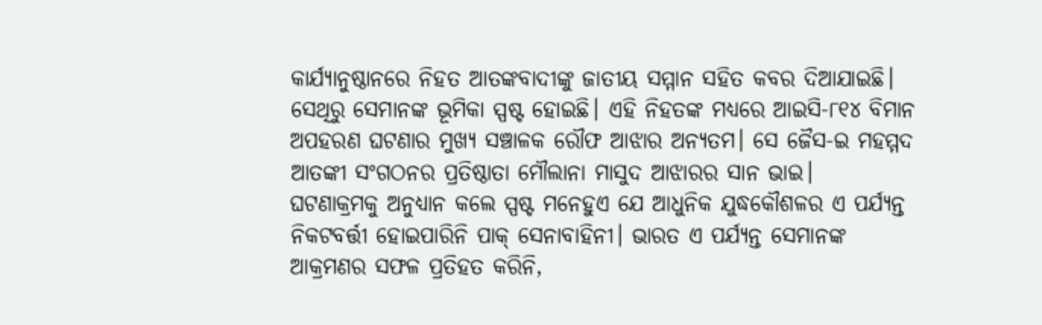କାର୍ଯ୍ୟାନୁଷ୍ଠାନରେ ନିହତ ଆତଙ୍କବାଦୀଙ୍କୁ ଜାତୀୟ ସମ୍ମାନ ସହିତ କବର ଦିଆଯାଇଛି। ସେଥିରୁ ସେମାନଙ୍କ ଭୂମିକା ସ୍ପଷ୍ଟ ହୋଇଛି। ଏହି ନିହତଙ୍କ ମଧ୍ୟରେ ଆଇସି-୮୧୪ ବିମାନ ଅପହରଣ ଘଟଣାର ମୁଖ୍ୟ ସଞ୍ଚାଳକ ରୌଫ ଆଝାର ଅନ୍ୟତମ। ସେ ଜୈସ-ଇ ମହମ୍ମଦ ଆତଙ୍କୀ ସଂଗଠନର ପ୍ରତିଷ୍ଠାତା ମୌଲାନା ମାସୁଦ ଆଝାରର ସାନ ଭାଇ।
ଘଟଣାକ୍ରମକୁ ଅନୁଧ୍ୟାନ କଲେ ସ୍ପଷ୍ଟ ମନେହୁଏ ଯେ ଆଧୁନିକ ଯୁଦ୍ଧକୌଶଳର ଏ ପର୍ଯ୍ୟନ୍ତ ନିକଟବର୍ତ୍ତୀ ହୋଇପାରିନି ପାକ୍ ସେନାବାହିନୀ। ଭାରତ ଏ ପର୍ଯ୍ୟନ୍ତ ସେମାନଙ୍କ ଆକ୍ରମଣର ସଫଳ ପ୍ରତିହତ କରିନି,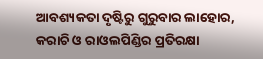ଆବଶ୍ୟକତା ଦୃଷ୍ଟିରୁ ଗୁରୁବାର ଲାହୋର, କରାଚି ଓ ରାଓଲପିଣ୍ଡିର ପ୍ରତିରକ୍ଷା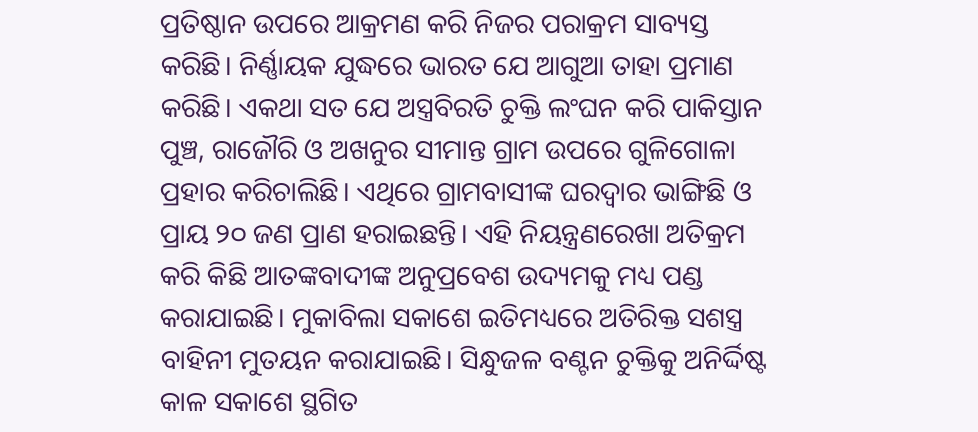ପ୍ରତିଷ୍ଠାନ ଉପରେ ଆକ୍ରମଣ କରି ନିଜର ପରାକ୍ରମ ସାବ୍ୟସ୍ତ କରିଛି। ନିର୍ଣ୍ଣାୟକ ଯୁଦ୍ଧରେ ଭାରତ ଯେ ଆଗୁଆ ତାହା ପ୍ରମାଣ କରିଛି। ଏକଥା ସତ ଯେ ଅସ୍ତ୍ରବିରତି ଚୁକ୍ତି ଲଂଘନ କରି ପାକିସ୍ତାନ ପୁଞ୍ଚ, ରାଜୌରି ଓ ଅଖନୁର ସୀମାନ୍ତ ଗ୍ରାମ ଉପରେ ଗୁଳିଗୋଳା ପ୍ରହାର କରିଚାଲିଛି। ଏଥିରେ ଗ୍ରାମବାସୀଙ୍କ ଘରଦ୍ୱାର ଭାଙ୍ଗିଛି ଓ ପ୍ରାୟ ୨୦ ଜଣ ପ୍ରାଣ ହରାଇଛନ୍ତି। ଏହି ନିୟନ୍ତ୍ରଣରେଖା ଅତିକ୍ରମ କରି କିଛି ଆତଙ୍କବାଦୀଙ୍କ ଅନୁପ୍ରବେଶ ଉଦ୍ୟମକୁ ମଧ୍ୟ ପଣ୍ଡ କରାଯାଇଛି। ମୁକାବିଲା ସକାଶେ ଇତିମଧ୍ୟରେ ଅତିରିକ୍ତ ସଶସ୍ତ୍ର ବାହିନୀ ମୁତୟନ କରାଯାଇଛି। ସିନ୍ଧୁଜଳ ବଣ୍ଟନ ଚୁକ୍ତିକୁ ଅନିର୍ଦ୍ଦିଷ୍ଟ କାଳ ସକାଶେ ସ୍ଥଗିତ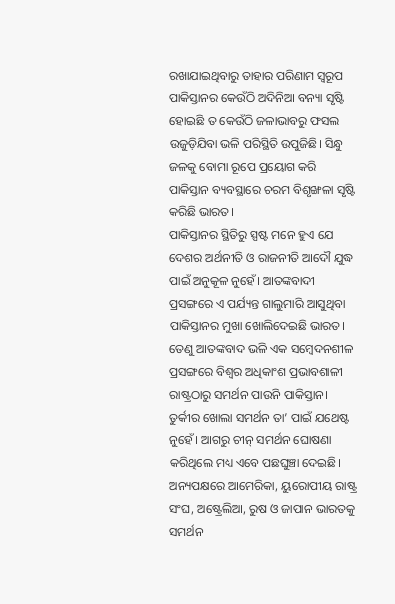ରଖାଯାଇଥିବାରୁ ତାହାର ପରିଣାମ ସ୍ୱରୂପ ପାକିସ୍ତାନର କେଉଁଠି ଅଦିନିଆ ବନ୍ୟା ସୃଷ୍ଟି ହୋଇଛି ତ କେଉଁଠି ଜଳାଭାବରୁ ଫସଲ ଉଜୁଡ଼ିଯିବା ଭଳି ପରିସ୍ଥିତି ଉପୁଜିଛି। ସିନ୍ଧୁ ଜଳକୁ ବୋମା ରୂପେ ପ୍ରୟୋଗ କରି ପାକିସ୍ତାନ ବ୍ୟବସ୍ଥାରେ ଚରମ ବିଶୃଙ୍ଖଳା ସୃଷ୍ଟି କରିଛି ଭାରତ।
ପାକିସ୍ତାନର ସ୍ଥିତିରୁ ସ୍ପଷ୍ଟ ମନେ ହୁଏ ଯେ ଦେଶର ଅର୍ଥନୀତି ଓ ରାଜନୀତି ଆଦୌ ଯୁଦ୍ଧ ପାଇଁ ଅନୁକୂଳ ନୁହେଁ। ଆତଙ୍କବାଦୀ ପ୍ରସଙ୍ଗରେ ଏ ପର୍ଯ୍ୟନ୍ତ ଗାଲୁମାରି ଆସୁଥିବା ପାକିସ୍ତାନର ମୁଖା ଖୋଲିଦେଇଛି ଭାରତ। ତେଣୁ ଆତଙ୍କବାଦ ଭଳି ଏକ ସମ୍ବେଦନଶୀଳ ପ୍ରସଙ୍ଗରେ ବିଶ୍ୱର ଅଧିକାଂଶ ପ୍ରଭାବଶାଳୀ ରାଷ୍ଟ୍ରଠାରୁ ସମର୍ଥନ ପାଉନି ପାକିସ୍ତାନ। ତୁର୍କୀର ଖୋଲା ସମର୍ଥନ ତା’ ପାଇଁ ଯଥେଷ୍ଟ ନୁହେଁ। ଆଗରୁ ଚୀନ୍ ସମର୍ଥନ ଘୋଷଣା କରିଥିଲେ ମଧ୍ୟ ଏବେ ପଛଘୁଞ୍ଚା ଦେଇଛି। ଅନ୍ୟପକ୍ଷରେ ଆମେରିକା, ୟୁରୋପୀୟ ରାଷ୍ଟ୍ର ସଂଘ, ଅଷ୍ଟ୍ରେଲିଆ, ରୁଷ ଓ ଜାପାନ ଭାରତକୁ ସମର୍ଥନ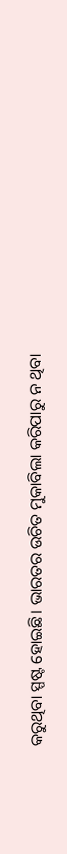କରୁଥିବା ସ୍ପଷ୍ଟ ହୋଇଛି। ଭାରତର ଉଚିତ ମୁକାବିଲା କରିପାରୁ ନ ଥିବା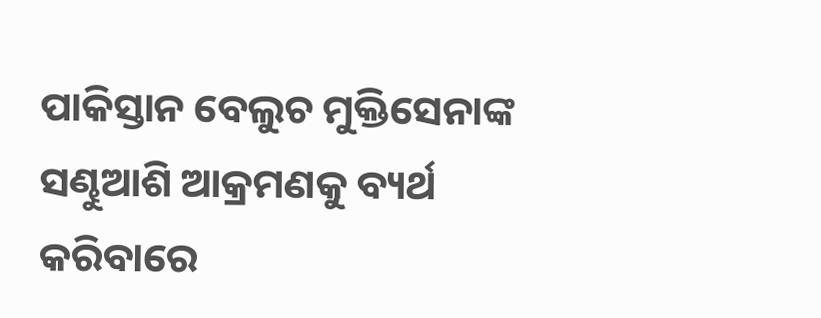ପାକିସ୍ତାନ ବେଲୁଚ ମୁକ୍ତିସେନାଙ୍କ ସଣ୍ଢୁଆଶି ଆକ୍ରମଣକୁ ବ୍ୟର୍ଥ କରିବାରେ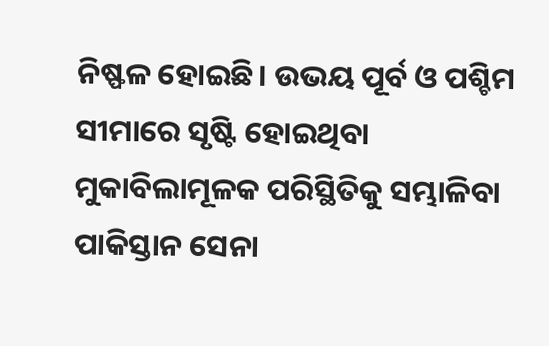ନିଷ୍ଫଳ ହୋଇଛି। ଉଭୟ ପୂର୍ବ ଓ ପଶ୍ଚିମ ସୀମାରେ ସୃଷ୍ଟି ହୋଇଥିବା ମୁକାବିଲାମୂଳକ ପରିସ୍ଥିତିକୁ ସମ୍ଭାଳିବା ପାକିସ୍ତାନ ସେନା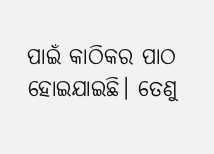ପାଇଁ କାଠିକର ପାଠ ହୋଇଯାଇଛି। ତେଣୁ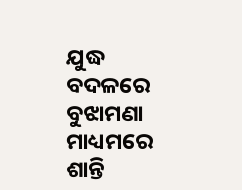ଯୁଦ୍ଧ ବଦଳରେ ବୁଝାମଣା ମାଧ୍ୟମରେ ଶାନ୍ତି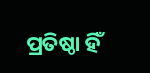ପ୍ରତିଷ୍ଠା ହିଁ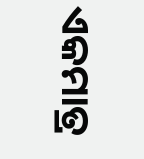ଏକମାତ୍ର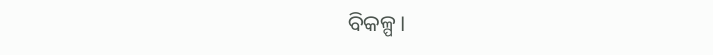ବିକଳ୍ପ।